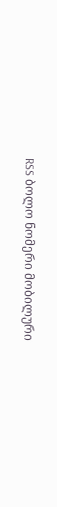RSS ბოლო ნომერი მობილური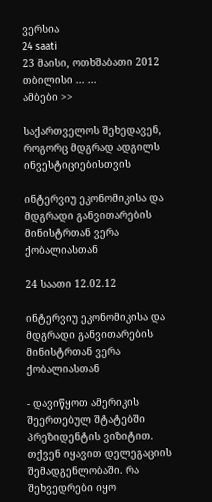ვერსია
24 saati
23 მაისი, ოთხშაბათი 2012
თბილისი ... ...
ამბები >>

საქართველოს შეხედავენ, როგორც მდგრად ადგილს ინვესტიციებისთვის

ინტერვიუ ეკონომიკისა და მდგრადი განვითარების მინისტრთან ვერა ქობალიასთან

24 საათი 12.02.12

ინტერვიუ ეკონომიკისა და მდგრადი განვითარების მინისტრთან ვერა ქობალიასთან

- დავიწყოთ ამერიკის შეერთებულ შტატებში პრეზიდენტის ვიზიტით. თქვენ იყავით დელეგაციის შემადგენლობაში. რა შეხვედრები იყო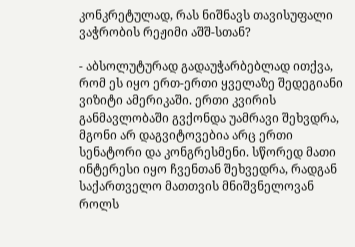კონკრეტულად, რას ნიშნავს თავისუფალი ვაჭრობის რეჟიმი აშშ-სთან?

- აბსოლუტურად გადაუჭარბებლად ითქვა, რომ ეს იყო ერთ-ერთი ყველაზე შედეგიანი ვიზიტი ამერიკაში. ერთი კვირის განმავლობაში გვქონდა უამრავი შეხვდრა, მგონი არ დაგვიტოვებია არც ერთი სენატორი და კონგრესმენი. სწორედ მათი ინტერესი იყო ჩვენთან შეხვედრა, რადგან საქართველო მათთვის მნიშვნელოვან როლს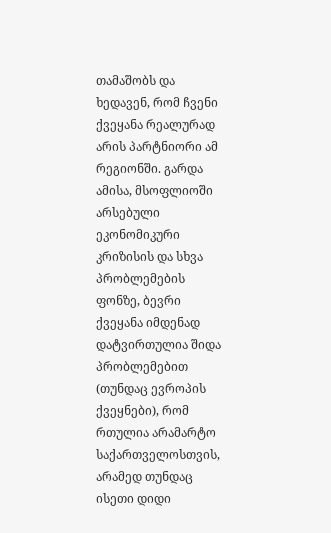თამაშობს და ხედავენ, რომ ჩვენი ქვეყანა რეალურად არის პარტნიორი ამ რეგიონში. გარდა ამისა, მსოფლიოში არსებული ეკონომიკური კრიზისის და სხვა პრობლემების ფონზე, ბევრი ქვეყანა იმდენად დატვირთულია შიდა პრობლემებით (თუნდაც ევროპის ქვეყნები), რომ რთულია არამარტო საქართველოსთვის, არამედ თუნდაც ისეთი დიდი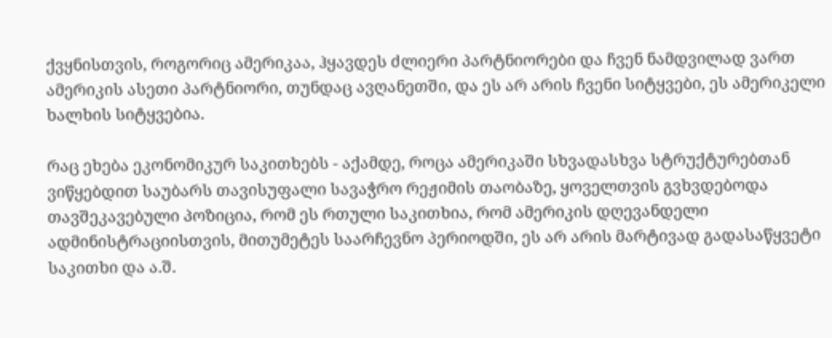ქვყნისთვის, როგორიც ამერიკაა, ჰყავდეს ძლიერი პარტნიორები და ჩვენ ნამდვილად ვართ ამერიკის ასეთი პარტნიორი, თუნდაც ავღანეთში, და ეს არ არის ჩვენი სიტყვები, ეს ამერიკელი ხალხის სიტყვებია.

რაც ეხება ეკონომიკურ საკითხებს - აქამდე, როცა ამერიკაში სხვადასხვა სტრუქტურებთან ვიწყებდით საუბარს თავისუფალი სავაჭრო რეჟიმის თაობაზე, ყოველთვის გვხვდებოდა თავშეკავებული პოზიცია, რომ ეს რთული საკითხია, რომ ამერიკის დღევანდელი ადმინისტრაციისთვის, მითუმეტეს საარჩევნო პერიოდში, ეს არ არის მარტივად გადასაწყვეტი საკითხი და ა.შ.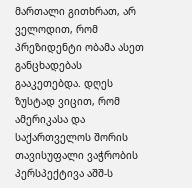მართალი გითხრათ, არ ველოდით, რომ პრეზიდენტი ობამა ასეთ განცხადებას გააკეთებდა. დღეს ზუსტად ვიცით, რომ ამერიკასა და საქართველოს შორის თავისუფალი ვაჭრობის პერსპექტივა აშშ-ს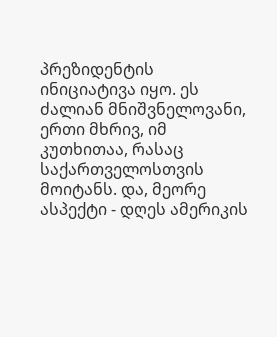პრეზიდენტის ინიციატივა იყო. ეს ძალიან მნიშვნელოვანი, ერთი მხრივ, იმ კუთხითაა, რასაც საქართველოსთვის მოიტანს. და, მეორე ასპექტი - დღეს ამერიკის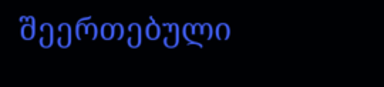შეერთებული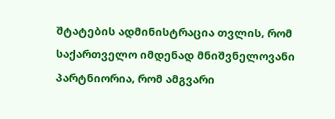შტატების ადმინისტრაცია თვლის, რომ საქართველო იმდენად მნიშვნელოვანი პარტნიორია, რომ ამგვარი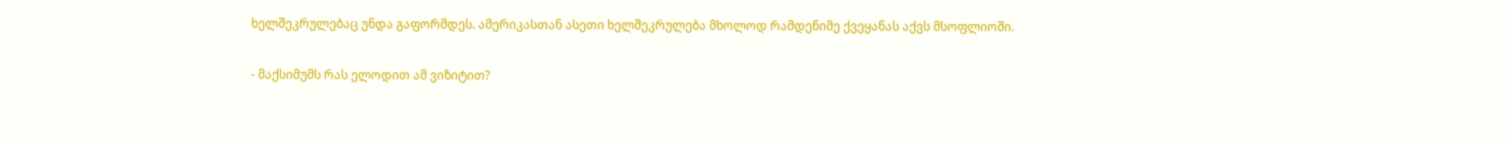ხელშეკრულებაც უნდა გაფორმდეს. ამერიკასთან ასეთი ხელშეკრულება მხოლოდ რამდენიმე ქვეყანას აქვს მსოფლიოში.

- მაქსიმუმს რას ელოდით ამ ვიზიტით?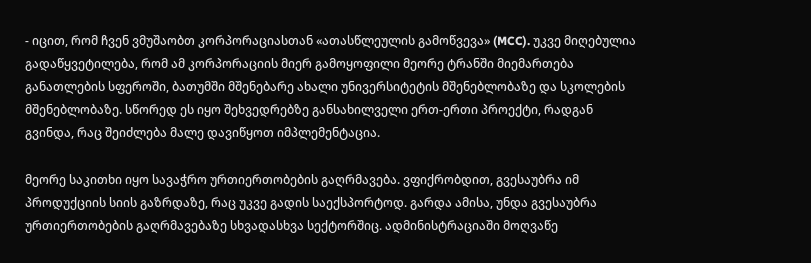- იცით, რომ ჩვენ ვმუშაობთ კორპორაციასთან «ათასწლეულის გამოწვევა» (MCC). უკვე მიღებულია გადაწყვეტილება, რომ ამ კორპორაციის მიერ გამოყოფილი მეორე ტრანში მიემართება განათლების სფეროში, ბათუმში მშენებარე ახალი უნივერსიტეტის მშენებლობაზე და სკოლების მშენებლობაზე. სწორედ ეს იყო შეხვედრებზე განსახილველი ერთ-ერთი პროექტი, რადგან გვინდა, რაც შეიძლება მალე დავიწყოთ იმპლემენტაცია.

მეორე საკითხი იყო სავაჭრო ურთიერთობების გაღრმავება. ვფიქრობდით, გვესაუბრა იმ პროდუქციის სიის გაზრდაზე, რაც უკვე გადის საექსპორტოდ. გარდა ამისა, უნდა გვესაუბრა ურთიერთობების გაღრმავებაზე სხვადასხვა სექტორშიც. ადმინისტრაციაში მოღვაწე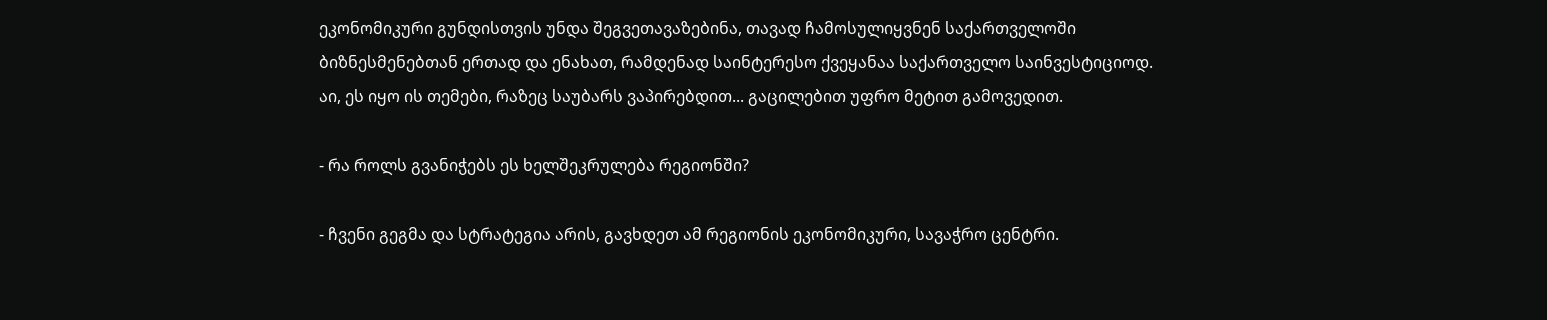ეკონომიკური გუნდისთვის უნდა შეგვეთავაზებინა, თავად ჩამოსულიყვნენ საქართველოში ბიზნესმენებთან ერთად და ენახათ, რამდენად საინტერესო ქვეყანაა საქართველო საინვესტიციოდ. აი, ეს იყო ის თემები, რაზეც საუბარს ვაპირებდით... გაცილებით უფრო მეტით გამოვედით.

- რა როლს გვანიჭებს ეს ხელშეკრულება რეგიონში?

- ჩვენი გეგმა და სტრატეგია არის, გავხდეთ ამ რეგიონის ეკონომიკური, სავაჭრო ცენტრი.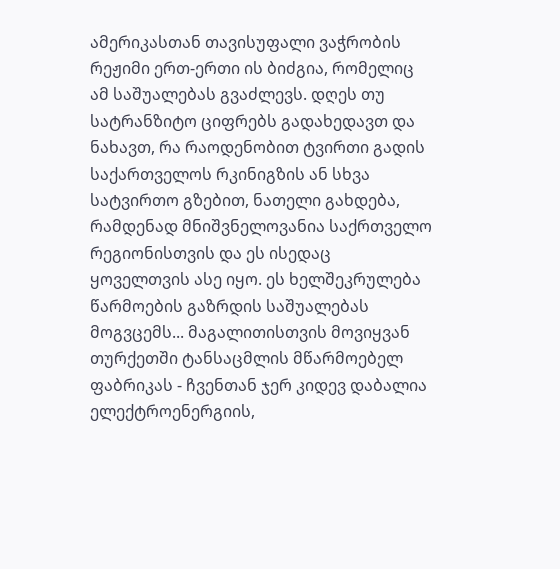ამერიკასთან თავისუფალი ვაჭრობის რეჟიმი ერთ-ერთი ის ბიძგია, რომელიც ამ საშუალებას გვაძლევს. დღეს თუ სატრანზიტო ციფრებს გადახედავთ და ნახავთ, რა რაოდენობით ტვირთი გადის საქართველოს რკინიგზის ან სხვა სატვირთო გზებით, ნათელი გახდება, რამდენად მნიშვნელოვანია საქრთველო რეგიონისთვის და ეს ისედაც ყოველთვის ასე იყო. ეს ხელშეკრულება წარმოების გაზრდის საშუალებას მოგვცემს... მაგალითისთვის მოვიყვან თურქეთში ტანსაცმლის მწარმოებელ ფაბრიკას - ჩვენთან ჯერ კიდევ დაბალია ელექტროენერგიის,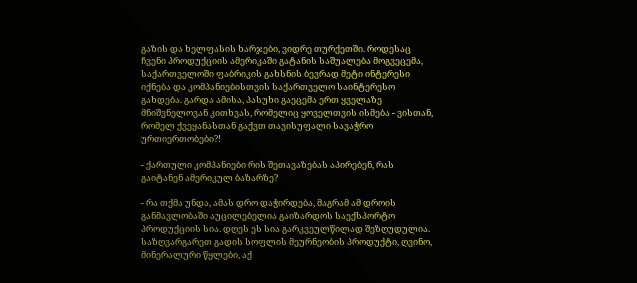გაზის და ხელფასის ხარჯები, ვიდრე თურქეთში. როდესაც ჩვენი პროდუქციის ამერიკაში გატანის საშუალება მოგვეცემა, საქართველოში ფაბრიკის გახსნის ბევრად მეტი ინტერესი იქნება და კომპანიებისთვის საქართველო საინტერესო გახდება. გარდა ამისა, პასუხი გაეცემა ერთ ყველაზე მნიშვნელოვან კითხვას, რომელიც ყოველთვის ისმება - ვისთან, რომელ ქვეყანასთან გაქვთ თავისუფალი სავაჭრო ურთიერთობები?!

- ქართული კომპანიები რის შეთავაზებას აპირებენ, რას გაიტანენ ამერიკულ ბაზარზე?

- რა თქმა უნდა, ამას დრო დაჭირდება, მაგრამ ამ დროის განმავლობაში აუცილებელია გაიზარდოს საექსპორტო პროდუქციის სია. დღეს ეს სია გარკვეულწილად შეზღუდულია. საზღვარგარეთ გადის სოფლის მეურნეობის პროდუქტი, ღვინო, მინერალური წყლები, აქ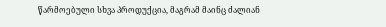წარმოებული სხვა პროდუქცია, მაგრამ მაინც ძალიან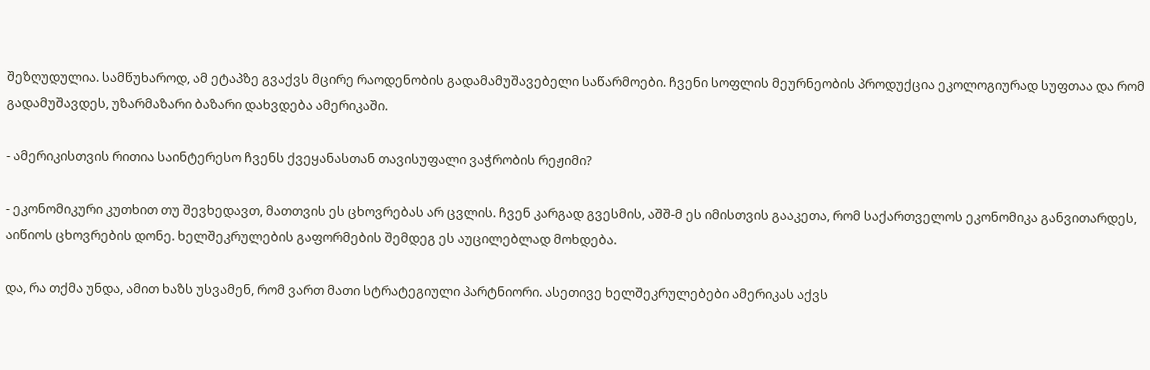შეზღუდულია. სამწუხაროდ, ამ ეტაპზე გვაქვს მცირე რაოდენობის გადამამუშავებელი საწარმოები. ჩვენი სოფლის მეურნეობის პროდუქცია ეკოლოგიურად სუფთაა და რომ გადამუშავდეს, უზარმაზარი ბაზარი დახვდება ამერიკაში.

- ამერიკისთვის რითია საინტერესო ჩვენს ქვეყანასთან თავისუფალი ვაჭრობის რეჟიმი?

- ეკონომიკური კუთხით თუ შევხედავთ, მათთვის ეს ცხოვრებას არ ცვლის. ჩვენ კარგად გვესმის, აშშ-მ ეს იმისთვის გააკეთა, რომ საქართველოს ეკონომიკა განვითარდეს, აიწიოს ცხოვრების დონე. ხელშეკრულების გაფორმების შემდეგ ეს აუცილებლად მოხდება.

და, რა თქმა უნდა, ამით ხაზს უსვამენ, რომ ვართ მათი სტრატეგიული პარტნიორი. ასეთივე ხელშეკრულებები ამერიკას აქვს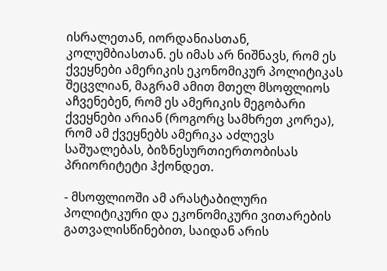ისრალეთან, იორდანიასთან, კოლუმბიასთან. ეს იმას არ ნიშნავს, რომ ეს ქვეყნები ამერიკის ეკონომიკურ პოლიტიკას შეცვლიან, მაგრამ ამით მთელ მსოფლიოს აჩვენებენ, რომ ეს ამერიკის მეგობარი ქვეყნები არიან (როგორც სამხრეთ კორეა), რომ ამ ქვეყნებს ამერიკა აძლევს საშუალებას, ბიზნესურთიერთობისას პრიორიტეტი ჰქონდეთ.

- მსოფლიოში ამ არასტაბილური პოლიტიკური და ეკონომიკური ვითარების გათვალისწინებით, საიდან არის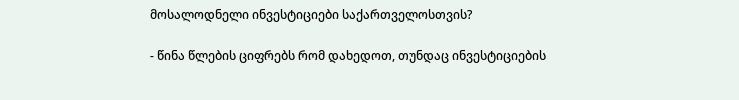მოსალოდნელი ინვესტიციები საქართველოსთვის?

- წინა წლების ციფრებს რომ დახედოთ, თუნდაც ინვესტიციების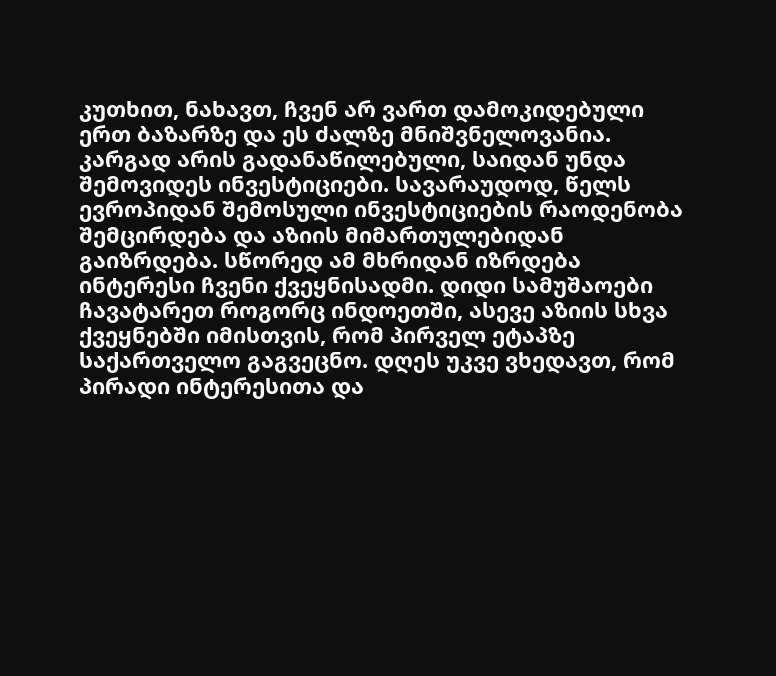კუთხით, ნახავთ, ჩვენ არ ვართ დამოკიდებული ერთ ბაზარზე და ეს ძალზე მნიშვნელოვანია. კარგად არის გადანაწილებული, საიდან უნდა შემოვიდეს ინვესტიციები. სავარაუდოდ, წელს ევროპიდან შემოსული ინვესტიციების რაოდენობა შემცირდება და აზიის მიმართულებიდან გაიზრდება. სწორედ ამ მხრიდან იზრდება ინტერესი ჩვენი ქვეყნისადმი. დიდი სამუშაოები ჩავატარეთ როგორც ინდოეთში, ასევე აზიის სხვა ქვეყნებში იმისთვის, რომ პირველ ეტაპზე საქართველო გაგვეცნო. დღეს უკვე ვხედავთ, რომ პირადი ინტერესითა და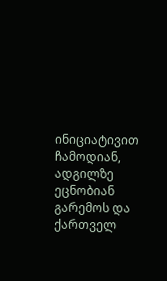ინიციატივით ჩამოდიან, ადგილზე ეცნობიან გარემოს და ქართველ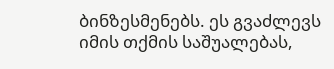ბინზესმენებს. ეს გვაძლევს იმის თქმის საშუალებას,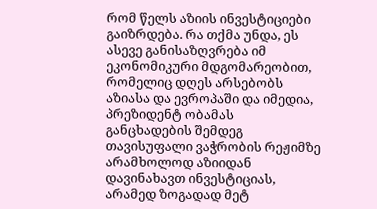რომ წელს აზიის ინვესტიციები გაიზრდება. რა თქმა უნდა, ეს ასევე განისაზღვრება იმ ეკონომიკური მდგომარეობით, რომელიც დღეს არსებობს აზიასა და ევროპაში და იმედია, პრეზიდენტ ობამას განცხადების შემდეგ თავისუფალი ვაჭრობის რეჟიმზე არამხოლოდ აზიიდან დავინახავთ ინვესტიციას, არამედ ზოგადად მეტ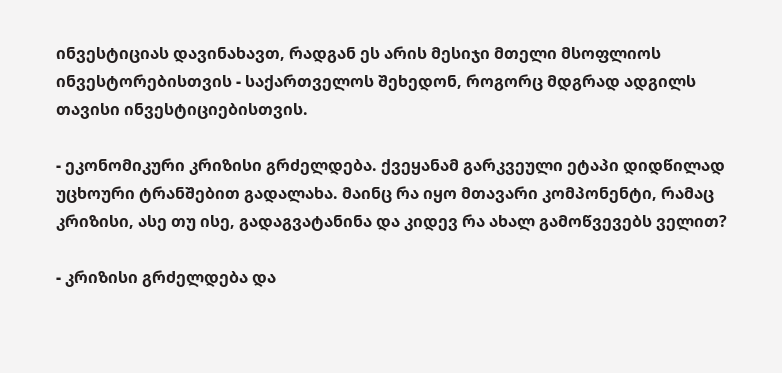ინვესტიციას დავინახავთ, რადგან ეს არის მესიჯი მთელი მსოფლიოს ინვესტორებისთვის - საქართველოს შეხედონ, როგორც მდგრად ადგილს თავისი ინვესტიციებისთვის.

- ეკონომიკური კრიზისი გრძელდება. ქვეყანამ გარკვეული ეტაპი დიდწილად უცხოური ტრანშებით გადალახა. მაინც რა იყო მთავარი კომპონენტი, რამაც კრიზისი, ასე თუ ისე, გადაგვატანინა და კიდევ რა ახალ გამოწვევებს ველით?

- კრიზისი გრძელდება და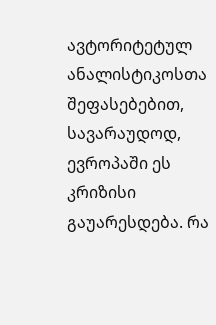ავტორიტეტულ ანალისტიკოსთა შეფასებებით, სავარაუდოდ, ევროპაში ეს კრიზისი გაუარესდება. რა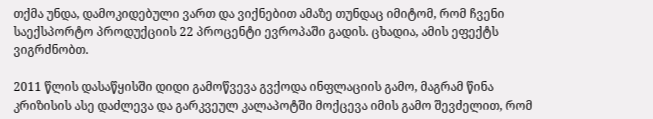თქმა უნდა, დამოკიდებული ვართ და ვიქნებით ამაზე თუნდაც იმიტომ, რომ ჩვენი საექსპორტო პროდუქციის 22 პროცენტი ევროპაში გადის. ცხადია, ამის ეფექტს ვიგრძნობთ.

2011 წლის დასაწყისში დიდი გამოწვევა გვქოდა ინფლაციის გამო, მაგრამ წინა კრიზისის ასე დაძლევა და გარკვეულ კალაპოტში მოქცევა იმის გამო შევძელით, რომ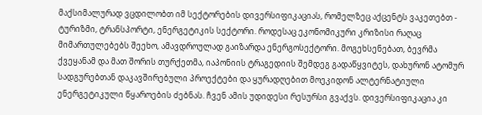მაქსიმალურად ვცდილობთ იმ სექტორების დივერსიფიკაციას, რომელზეც აქცენტს ვაკეთებთ - ტურიზმი, ტრანსპორტი, ენერგეტიკის სექტორი. როდესაც ეკონომიკური კრიზისი რაღაც მიმართულებებს შეეხო, ამავდროულად გაიზარდა ენერგოსექტორი. მოგეხსენებათ, ბევრმა ქვეყანამ და მათ შორის თურქეთმა, იაპონიის ტრაგედიის შემდეგ გადაწყვიტეს, დახურონ ატომურ სადგურებთან დაკავშირებული პროექტები და ყურადღებით მოეკიდონ ალტერნატიული ენერგეტიკული წყაროების ძებნას. ჩვენ ამის უდიდესი რესურსი გვაქვს. დივერსიფიკაცია კი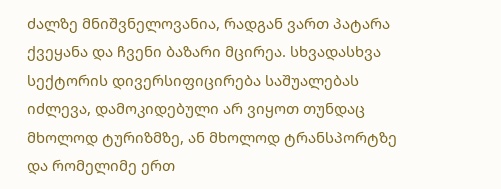ძალზე მნიშვნელოვანია, რადგან ვართ პატარა ქვეყანა და ჩვენი ბაზარი მცირეა. სხვადასხვა სექტორის დივერსიფიცირება საშუალებას იძლევა, დამოკიდებული არ ვიყოთ თუნდაც მხოლოდ ტურიზმზე, ან მხოლოდ ტრანსპორტზე და რომელიმე ერთ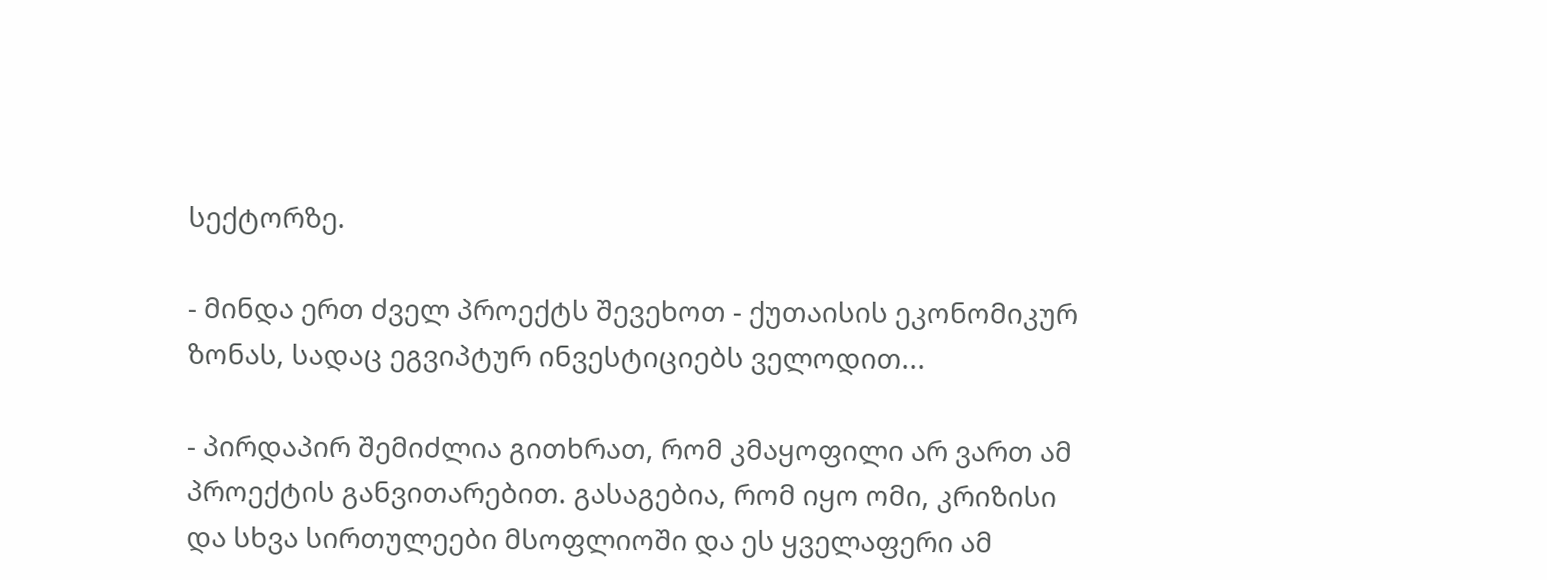სექტორზე.

- მინდა ერთ ძველ პროექტს შევეხოთ - ქუთაისის ეკონომიკურ ზონას, სადაც ეგვიპტურ ინვესტიციებს ველოდით...

- პირდაპირ შემიძლია გითხრათ, რომ კმაყოფილი არ ვართ ამ პროექტის განვითარებით. გასაგებია, რომ იყო ომი, კრიზისი და სხვა სირთულეები მსოფლიოში და ეს ყველაფერი ამ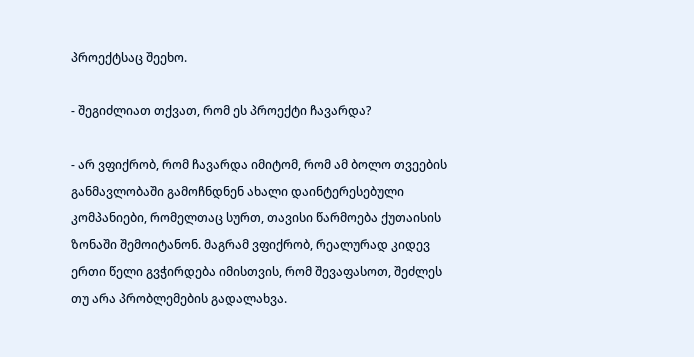პროექტსაც შეეხო.

- შეგიძლიათ თქვათ, რომ ეს პროექტი ჩავარდა?

- არ ვფიქრობ, რომ ჩავარდა იმიტომ, რომ ამ ბოლო თვეების განმავლობაში გამოჩნდნენ ახალი დაინტერესებული კომპანიები, რომელთაც სურთ, თავისი წარმოება ქუთაისის ზონაში შემოიტანონ. მაგრამ ვფიქრობ, რეალურად კიდევ ერთი წელი გვჭირდება იმისთვის, რომ შევაფასოთ, შეძლეს თუ არა პრობლემების გადალახვა.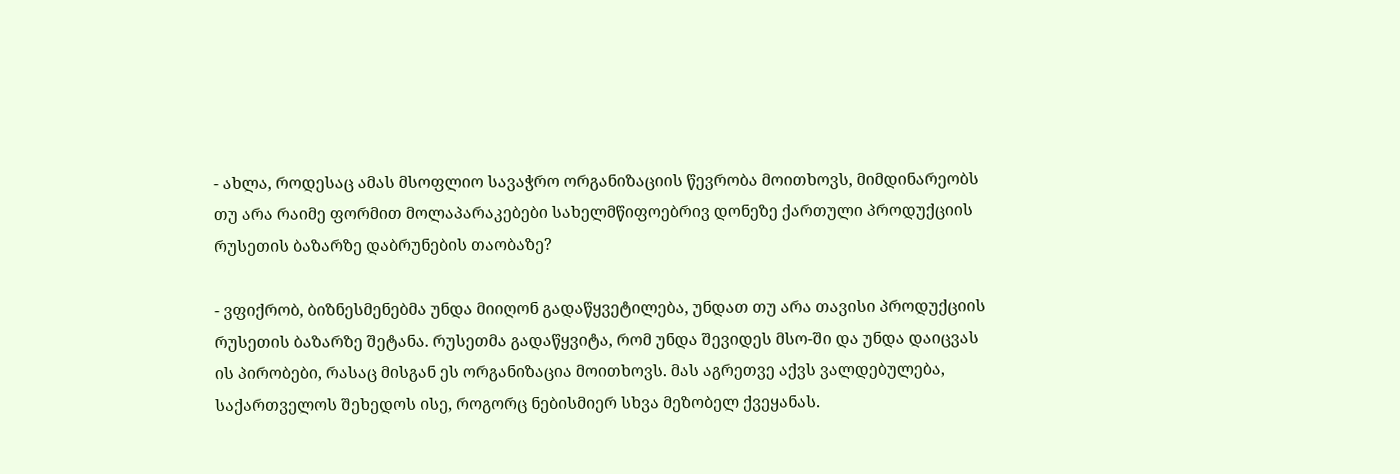- ახლა, როდესაც ამას მსოფლიო სავაჭრო ორგანიზაციის წევრობა მოითხოვს, მიმდინარეობს თუ არა რაიმე ფორმით მოლაპარაკებები სახელმწიფოებრივ დონეზე ქართული პროდუქციის რუსეთის ბაზარზე დაბრუნების თაობაზე?

- ვფიქრობ, ბიზნესმენებმა უნდა მიიღონ გადაწყვეტილება, უნდათ თუ არა თავისი პროდუქციის რუსეთის ბაზარზე შეტანა. რუსეთმა გადაწყვიტა, რომ უნდა შევიდეს მსო-ში და უნდა დაიცვას ის პირობები, რასაც მისგან ეს ორგანიზაცია მოითხოვს. მას აგრეთვე აქვს ვალდებულება, საქართველოს შეხედოს ისე, როგორც ნებისმიერ სხვა მეზობელ ქვეყანას.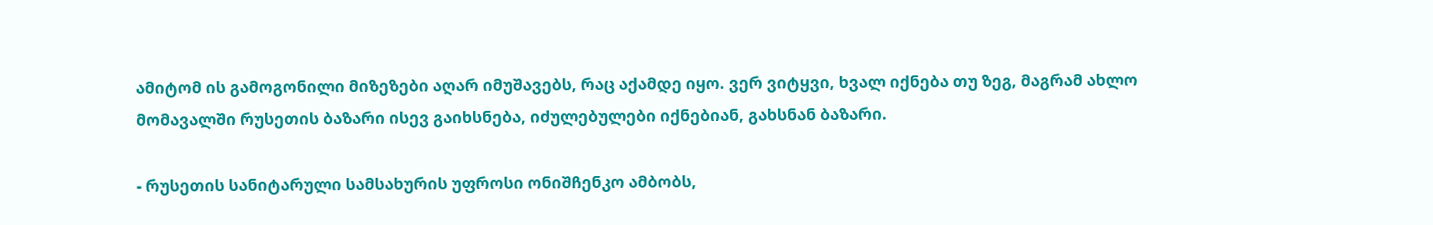ამიტომ ის გამოგონილი მიზეზები აღარ იმუშავებს, რაც აქამდე იყო. ვერ ვიტყვი, ხვალ იქნება თუ ზეგ, მაგრამ ახლო მომავალში რუსეთის ბაზარი ისევ გაიხსნება, იძულებულები იქნებიან, გახსნან ბაზარი.

- რუსეთის სანიტარული სამსახურის უფროსი ონიშჩენკო ამბობს,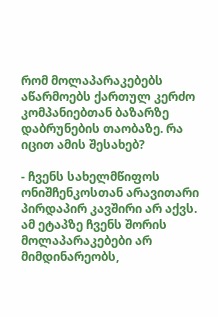რომ მოლაპარაკებებს აწარმოებს ქართულ კერძო კომპანიებთან ბაზარზე დაბრუნების თაობაზე. რა იცით ამის შესახებ?

- ჩვენს სახელმწიფოს ონიშჩენკოსთან არავითარი პირდაპირ კავშირი არ აქვს. ამ ეტაპზე ჩვენს შორის მოლაპარაკებები არ მიმდინარეობს,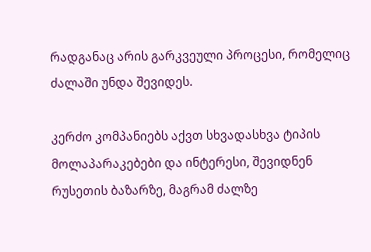რადგანაც არის გარკვეული პროცესი, რომელიც ძალაში უნდა შევიდეს.

კერძო კომპანიებს აქვთ სხვადასხვა ტიპის მოლაპარაკებები და ინტერესი, შევიდნენ რუსეთის ბაზარზე, მაგრამ ძალზე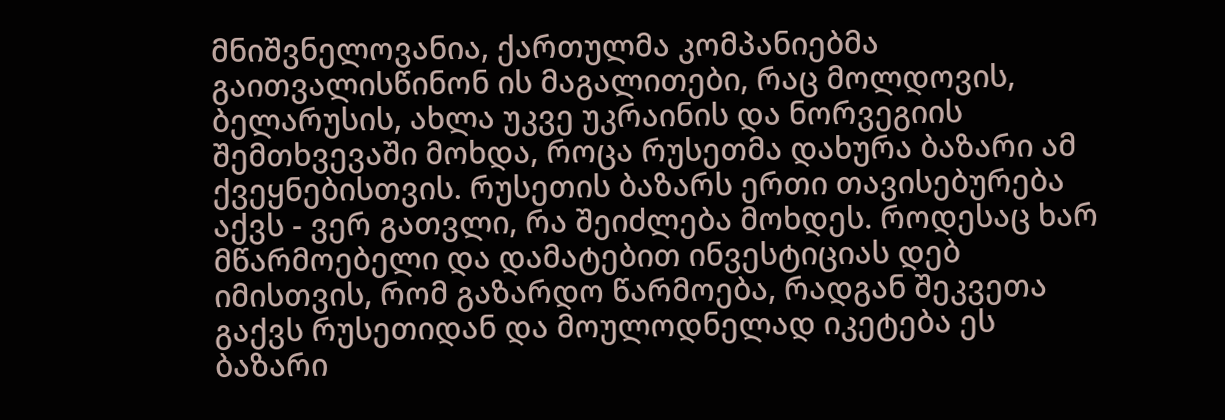მნიშვნელოვანია, ქართულმა კომპანიებმა გაითვალისწინონ ის მაგალითები, რაც მოლდოვის, ბელარუსის, ახლა უკვე უკრაინის და ნორვეგიის შემთხვევაში მოხდა, როცა რუსეთმა დახურა ბაზარი ამ ქვეყნებისთვის. რუსეთის ბაზარს ერთი თავისებურება აქვს - ვერ გათვლი, რა შეიძლება მოხდეს. როდესაც ხარ მწარმოებელი და დამატებით ინვესტიციას დებ იმისთვის, რომ გაზარდო წარმოება, რადგან შეკვეთა გაქვს რუსეთიდან და მოულოდნელად იკეტება ეს ბაზარი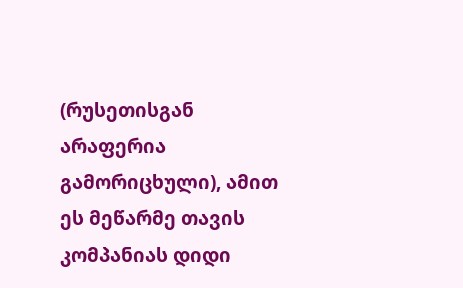(რუსეთისგან არაფერია გამორიცხული), ამით ეს მეწარმე თავის კომპანიას დიდი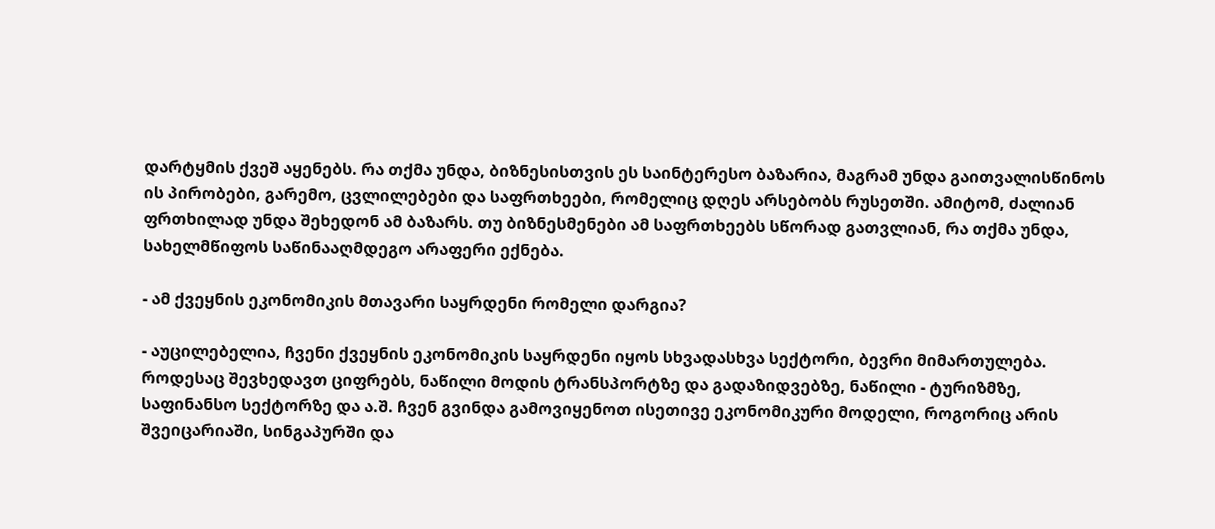დარტყმის ქვეშ აყენებს. რა თქმა უნდა, ბიზნესისთვის ეს საინტერესო ბაზარია, მაგრამ უნდა გაითვალისწინოს ის პირობები, გარემო, ცვლილებები და საფრთხეები, რომელიც დღეს არსებობს რუსეთში. ამიტომ, ძალიან ფრთხილად უნდა შეხედონ ამ ბაზარს. თუ ბიზნესმენები ამ საფრთხეებს სწორად გათვლიან, რა თქმა უნდა, სახელმწიფოს საწინააღმდეგო არაფერი ექნება.

- ამ ქვეყნის ეკონომიკის მთავარი საყრდენი რომელი დარგია?

- აუცილებელია, ჩვენი ქვეყნის ეკონომიკის საყრდენი იყოს სხვადასხვა სექტორი, ბევრი მიმართულება. როდესაც შევხედავთ ციფრებს, ნაწილი მოდის ტრანსპორტზე და გადაზიდვებზე, ნაწილი - ტურიზმზე, საფინანსო სექტორზე და ა.შ. ჩვენ გვინდა გამოვიყენოთ ისეთივე ეკონომიკური მოდელი, როგორიც არის შვეიცარიაში, სინგაპურში და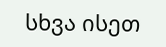სხვა ისეთ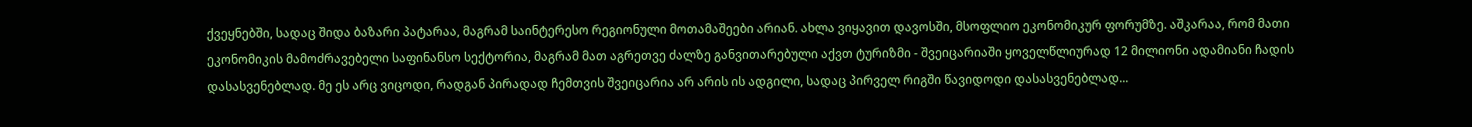ქვეყნებში, სადაც შიდა ბაზარი პატარაა, მაგრამ საინტერესო რეგიონული მოთამაშეები არიან. ახლა ვიყავით დავოსში, მსოფლიო ეკონომიკურ ფორუმზე. აშკარაა, რომ მათი ეკონომიკის მამოძრავებელი საფინანსო სექტორია, მაგრამ მათ აგრეთვე ძალზე განვითარებული აქვთ ტურიზმი - შვეიცარიაში ყოველწლიურად 12 მილიონი ადამიანი ჩადის დასასვენებლად. მე ეს არც ვიცოდი, რადგან პირადად ჩემთვის შვეიცარია არ არის ის ადგილი, სადაც პირველ რიგში წავიდოდი დასასვენებლად...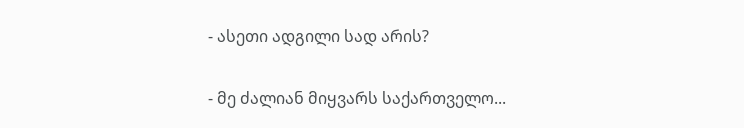- ასეთი ადგილი სად არის?

- მე ძალიან მიყვარს საქართველო...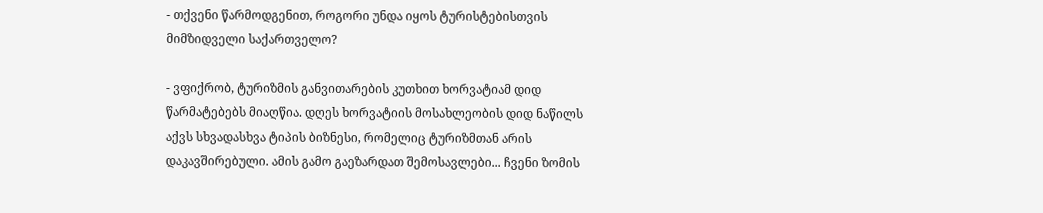- თქვენი წარმოდგენით, როგორი უნდა იყოს ტურისტებისთვის მიმზიდველი საქართველო?

- ვფიქრობ, ტურიზმის განვითარების კუთხით ხორვატიამ დიდ წარმატებებს მიაღწია. დღეს ხორვატიის მოსახლეობის დიდ ნაწილს აქვს სხვადასხვა ტიპის ბიზნესი, რომელიც ტურიზმთან არის დაკავშირებული. ამის გამო გაეზარდათ შემოსავლები... ჩვენი ზომის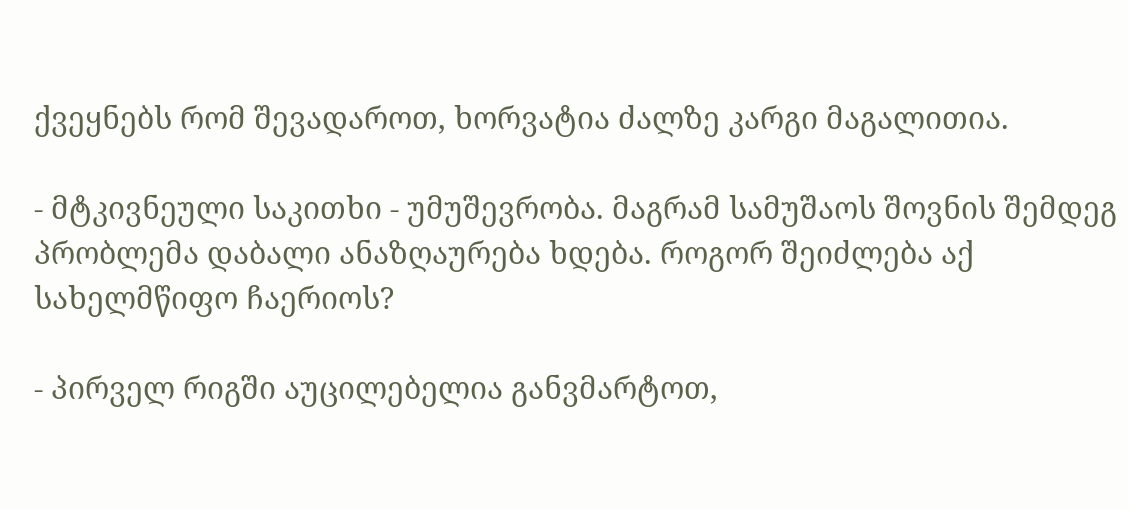ქვეყნებს რომ შევადაროთ, ხორვატია ძალზე კარგი მაგალითია.

- მტკივნეული საკითხი - უმუშევრობა. მაგრამ სამუშაოს შოვნის შემდეგ პრობლემა დაბალი ანაზღაურება ხდება. როგორ შეიძლება აქ სახელმწიფო ჩაერიოს?

- პირველ რიგში აუცილებელია განვმარტოთ,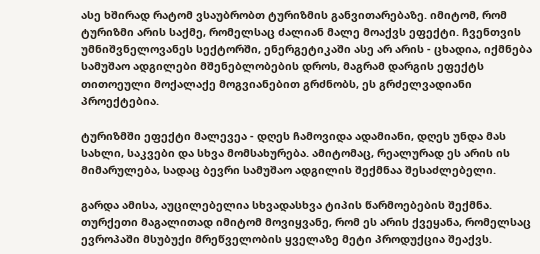ასე ხშირად რატომ ვსაუბრობთ ტურიზმის განვითარებაზე. იმიტომ, რომ ტურიზმი არის საქმე, რომელსაც ძალიან მალე მოაქვს ეფექტი. ჩვენთვის უმნიშვნელოვანეს სექტორში, ენერგეტიკაში ასე არ არის - ცხადია, იქმნება სამუშაო ადგილები მშენებლობების დროს, მაგრამ დარგის ეფექტს თითოეული მოქალაქე მოგვიანებით გრძნობს, ეს გრძელვადიანი პროექტებია.

ტურიზმში ეფექტი მალევეა - დღეს ჩამოვიდა ადამიანი, დღეს უნდა მას სახლი, საკვები და სხვა მომსახურება. ამიტომაც, რეალურად ეს არის ის მიმარულება, სადაც ბევრი სამუშაო ადგილის შექმნაა შესაძლებელი.

გარდა ამისა, აუცილებელია სხვადასხვა ტიპის წარმოებების შექმნა. თურქეთი მაგალითად იმიტომ მოვიყვანე, რომ ეს არის ქვეყანა, რომელსაც ევროპაში მსუბუქი მრეწველობის ყველაზე მეტი პროდუქცია შეაქვს.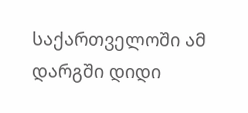საქართველოში ამ დარგში დიდი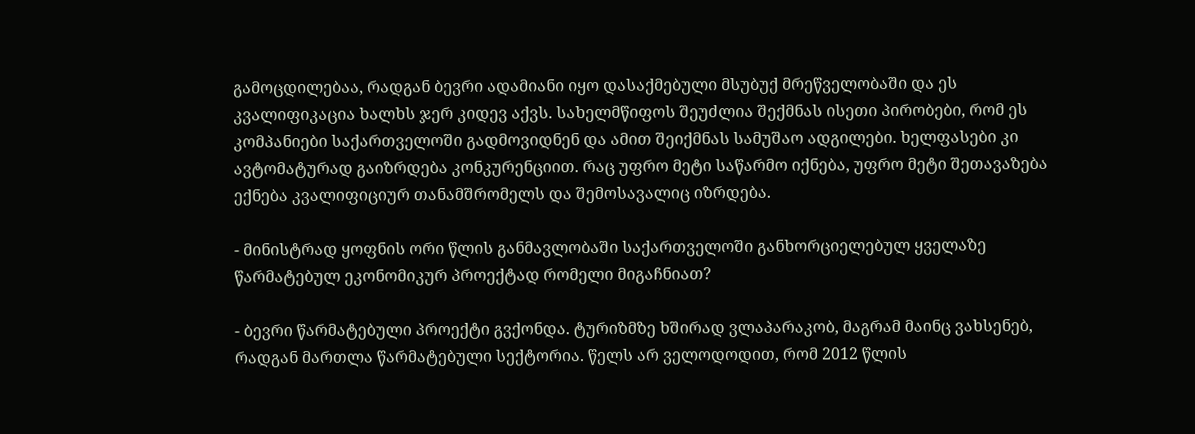გამოცდილებაა, რადგან ბევრი ადამიანი იყო დასაქმებული მსუბუქ მრეწველობაში და ეს კვალიფიკაცია ხალხს ჯერ კიდევ აქვს. სახელმწიფოს შეუძლია შექმნას ისეთი პირობები, რომ ეს კომპანიები საქართველოში გადმოვიდნენ და ამით შეიქმნას სამუშაო ადგილები. ხელფასები კი ავტომატურად გაიზრდება კონკურენციით. რაც უფრო მეტი საწარმო იქნება, უფრო მეტი შეთავაზება ექნება კვალიფიციურ თანამშრომელს და შემოსავალიც იზრდება.

- მინისტრად ყოფნის ორი წლის განმავლობაში საქართველოში განხორციელებულ ყველაზე წარმატებულ ეკონომიკურ პროექტად რომელი მიგაჩნიათ?

- ბევრი წარმატებული პროექტი გვქონდა. ტურიზმზე ხშირად ვლაპარაკობ, მაგრამ მაინც ვახსენებ, რადგან მართლა წარმატებული სექტორია. წელს არ ველოდოდით, რომ 2012 წლის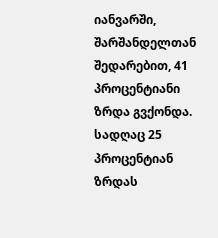იანვარში, შარშანდელთან შედარებით, 41 პროცენტიანი ზრდა გვქონდა. სადღაც 25 პროცენტიან ზრდას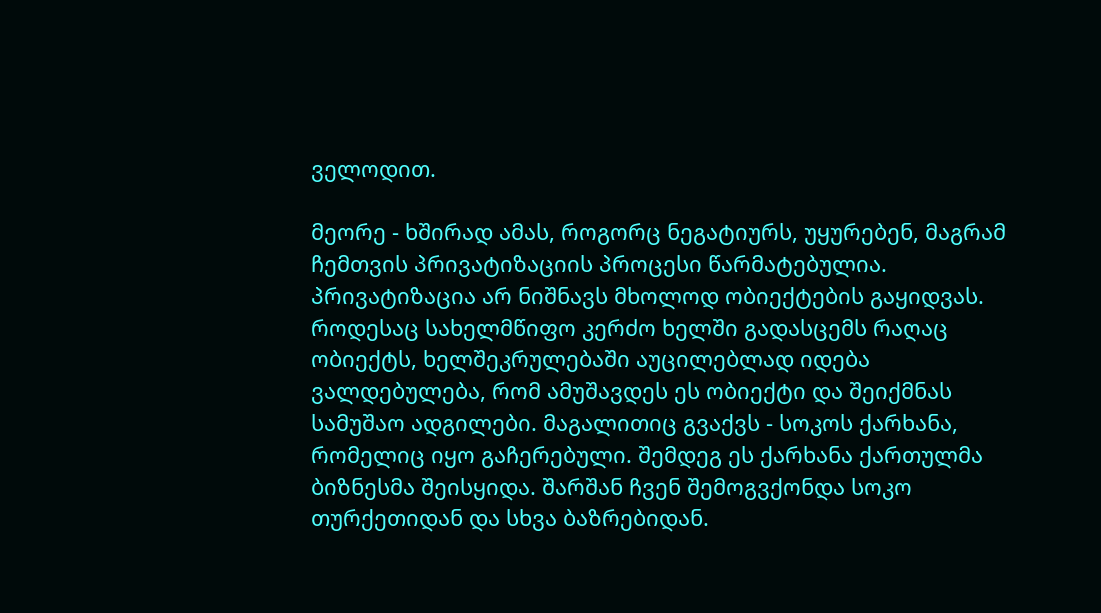ველოდით.

მეორე - ხშირად ამას, როგორც ნეგატიურს, უყურებენ, მაგრამ ჩემთვის პრივატიზაციის პროცესი წარმატებულია. პრივატიზაცია არ ნიშნავს მხოლოდ ობიექტების გაყიდვას. როდესაც სახელმწიფო კერძო ხელში გადასცემს რაღაც ობიექტს, ხელშეკრულებაში აუცილებლად იდება ვალდებულება, რომ ამუშავდეს ეს ობიექტი და შეიქმნას სამუშაო ადგილები. მაგალითიც გვაქვს - სოკოს ქარხანა, რომელიც იყო გაჩერებული. შემდეგ ეს ქარხანა ქართულმა ბიზნესმა შეისყიდა. შარშან ჩვენ შემოგვქონდა სოკო თურქეთიდან და სხვა ბაზრებიდან.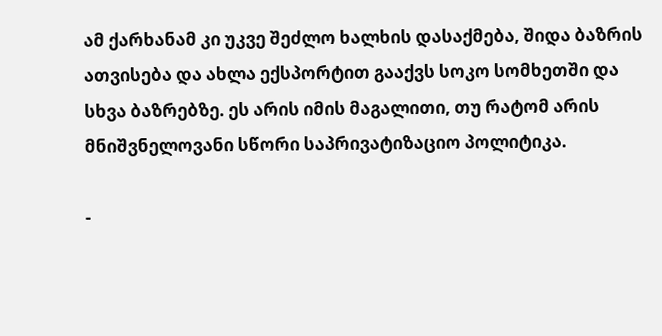ამ ქარხანამ კი უკვე შეძლო ხალხის დასაქმება, შიდა ბაზრის ათვისება და ახლა ექსპორტით გააქვს სოკო სომხეთში და სხვა ბაზრებზე. ეს არის იმის მაგალითი, თუ რატომ არის მნიშვნელოვანი სწორი საპრივატიზაციო პოლიტიკა.

-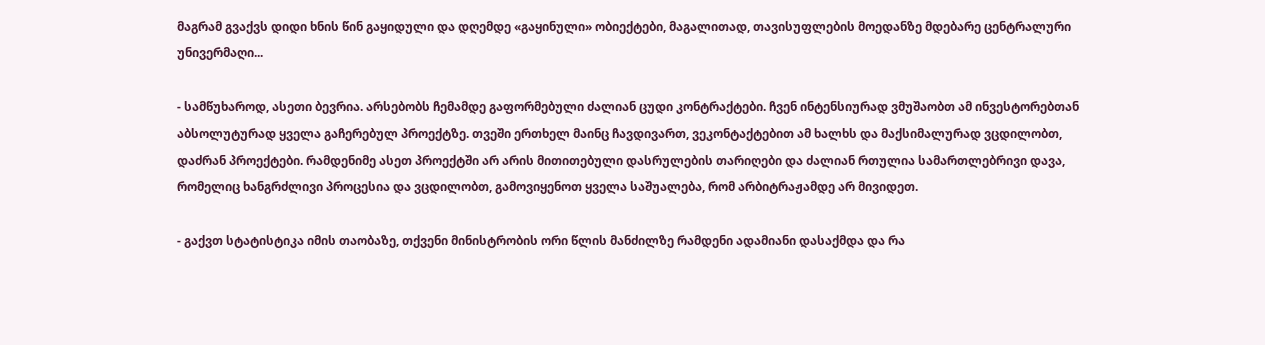მაგრამ გვაქვს დიდი ხნის წინ გაყიდული და დღემდე «გაყინული» ობიექტები, მაგალითად, თავისუფლების მოედანზე მდებარე ცენტრალური უნივერმაღი...

- სამწუხაროდ, ასეთი ბევრია. არსებობს ჩემამდე გაფორმებული ძალიან ცუდი კონტრაქტები. ჩვენ ინტენსიურად ვმუშაობთ ამ ინვესტორებთან აბსოლუტურად ყველა გაჩერებულ პროექტზე. თვეში ერთხელ მაინც ჩავდივართ, ვეკონტაქტებით ამ ხალხს და მაქსიმალურად ვცდილობთ, დაძრან პროექტები. რამდენიმე ასეთ პროექტში არ არის მითითებული დასრულების თარიღები და ძალიან რთულია სამართლებრივი დავა, რომელიც ხანგრძლივი პროცესია და ვცდილობთ, გამოვიყენოთ ყველა საშუალება, რომ არბიტრაჟამდე არ მივიდეთ.

- გაქვთ სტატისტიკა იმის თაობაზე, თქვენი მინისტრობის ორი წლის მანძილზე რამდენი ადამიანი დასაქმდა და რა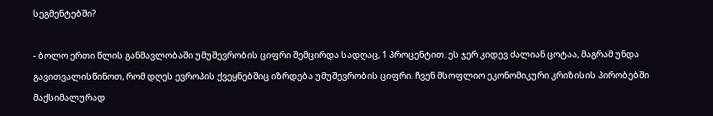სეგმენტებში?

- ბოლო ერთი წლის განმავლობაში უმუშევრობის ციფრი შემცირდა სადღაც, 1 პროცენტით. ეს ჯერ კიდევ ძალიან ცოტაა, მაგრამ უნდა გავითვალისწინოთ, რომ დღეს ევროპის ქვეყნებშიც იზრდება უმუშევრობის ციფრი. ჩვენ მსოფლიო ეკონომიკური კრიზისის პირობებში მაქსიმალურად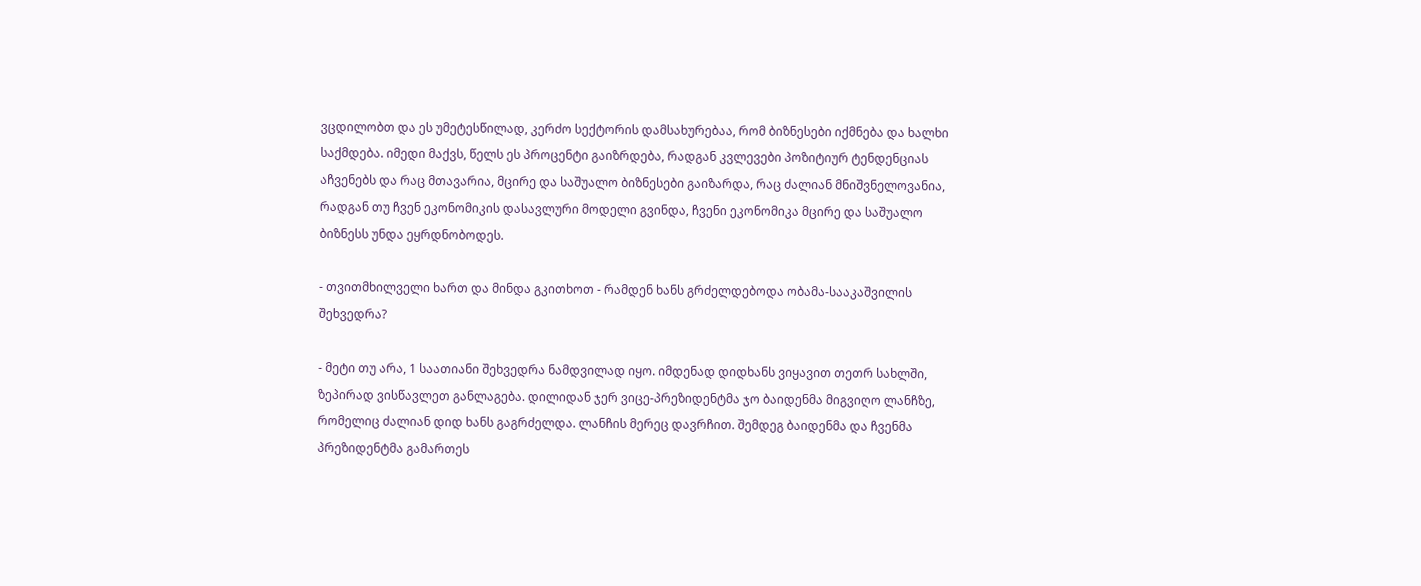ვცდილობთ და ეს უმეტესწილად, კერძო სექტორის დამსახურებაა, რომ ბიზნესები იქმნება და ხალხი საქმდება. იმედი მაქვს, წელს ეს პროცენტი გაიზრდება, რადგან კვლევები პოზიტიურ ტენდენციას აჩვენებს და რაც მთავარია, მცირე და საშუალო ბიზნესები გაიზარდა, რაც ძალიან მნიშვნელოვანია, რადგან თუ ჩვენ ეკონომიკის დასავლური მოდელი გვინდა, ჩვენი ეკონომიკა მცირე და საშუალო ბიზნესს უნდა ეყრდნობოდეს.

- თვითმხილველი ხართ და მინდა გკითხოთ - რამდენ ხანს გრძელდებოდა ობამა-სააკაშვილის შეხვედრა?

- მეტი თუ არა, 1 საათიანი შეხვედრა ნამდვილად იყო. იმდენად დიდხანს ვიყავით თეთრ სახლში, ზეპირად ვისწავლეთ განლაგება. დილიდან ჯერ ვიცე-პრეზიდენტმა ჯო ბაიდენმა მიგვიღო ლანჩზე, რომელიც ძალიან დიდ ხანს გაგრძელდა. ლანჩის მერეც დავრჩით. შემდეგ ბაიდენმა და ჩვენმა პრეზიდენტმა გამართეს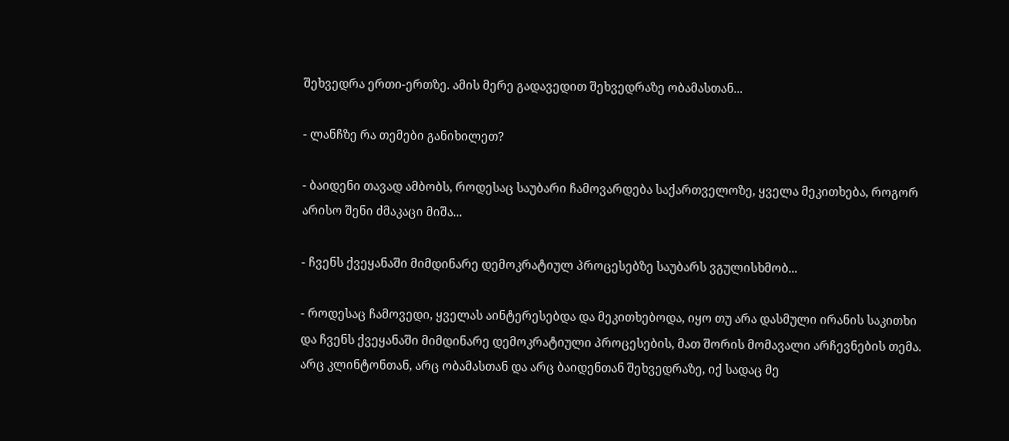შეხვედრა ერთი-ერთზე. ამის მერე გადავედით შეხვედრაზე ობამასთან...

- ლანჩზე რა თემები განიხილეთ?

- ბაიდენი თავად ამბობს, როდესაც საუბარი ჩამოვარდება საქართველოზე, ყველა მეკითხება, როგორ არისო შენი ძმაკაცი მიშა...

- ჩვენს ქვეყანაში მიმდინარე დემოკრატიულ პროცესებზე საუბარს ვგულისხმობ...

- როდესაც ჩამოვედი, ყველას აინტერესებდა და მეკითხებოდა, იყო თუ არა დასმული ირანის საკითხი და ჩვენს ქვეყანაში მიმდინარე დემოკრატიული პროცესების, მათ შორის მომავალი არჩევნების თემა. არც კლინტონთან, არც ობამასთან და არც ბაიდენთან შეხვედრაზე, იქ სადაც მე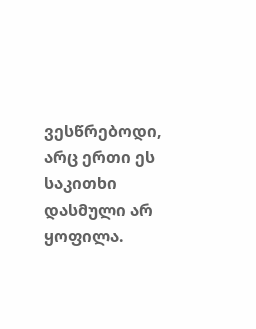ვესწრებოდი, არც ერთი ეს საკითხი დასმული არ ყოფილა.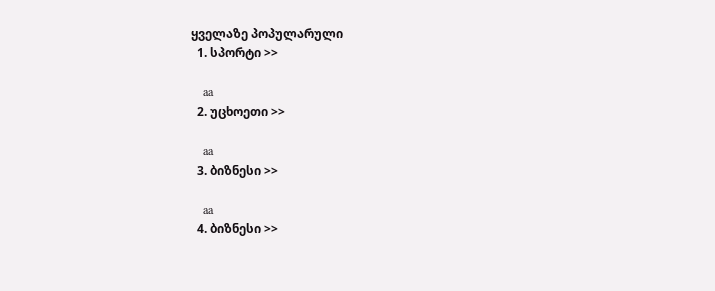ყველაზე პოპულარული
  1. სპორტი >>

    aa
  2. უცხოეთი >>

    aa
  3. ბიზნესი >>

    aa
  4. ბიზნესი >>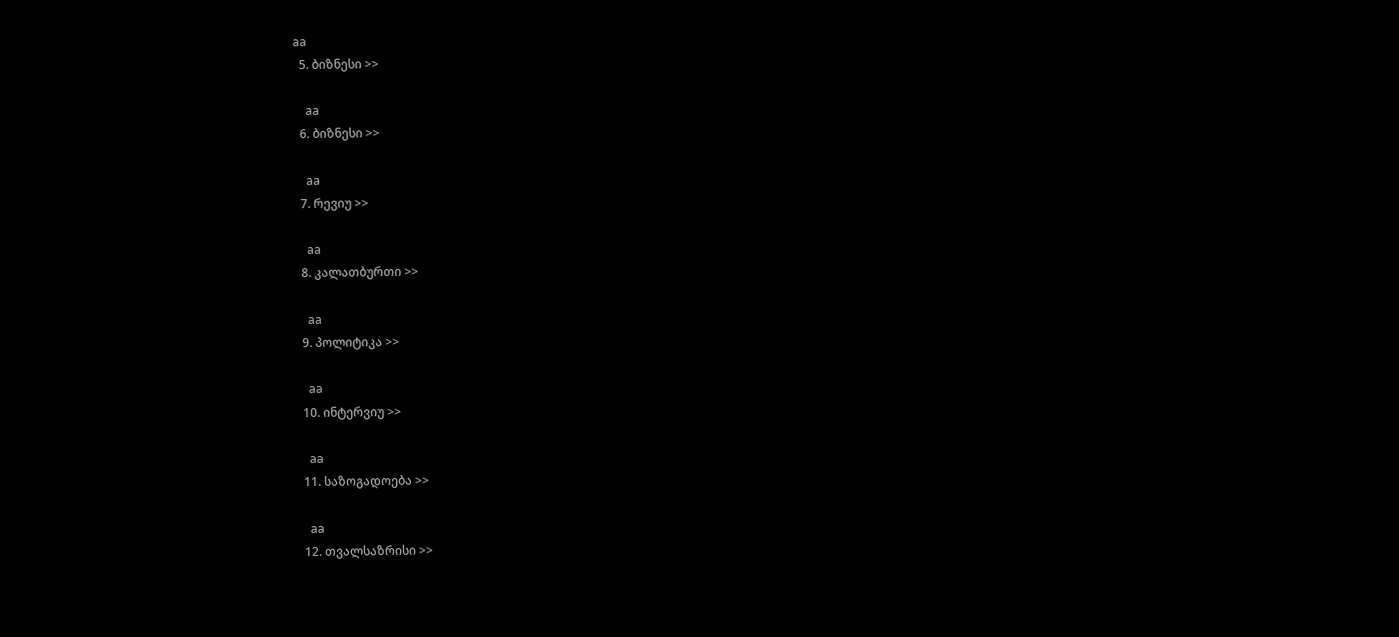aa
  5. ბიზნესი >>

    aa
  6. ბიზნესი >>

    aa
  7. რევიუ >>

    aa
  8. კალათბურთი >>

    aa
  9. პოლიტიკა >>

    aa
  10. ინტერვიუ >>

    aa
  11. საზოგადოება >>

    aa
  12. თვალსაზრისი >>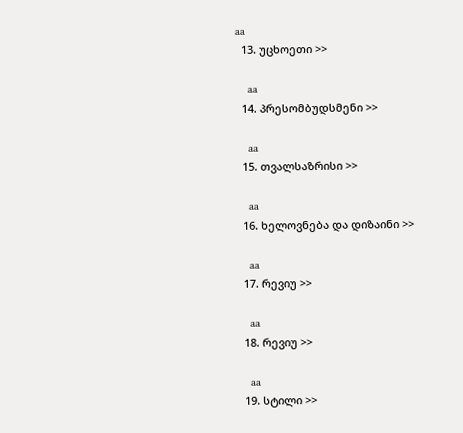aa
  13. უცხოეთი >>

    aa
  14. პრესომბუდსმენი >>

    aa
  15. თვალსაზრისი >>

    aa
  16. ხელოვნება და დიზაინი >>

    aa
  17. რევიუ >>

    aa
  18. რევიუ >>

    aa
  19. სტილი >>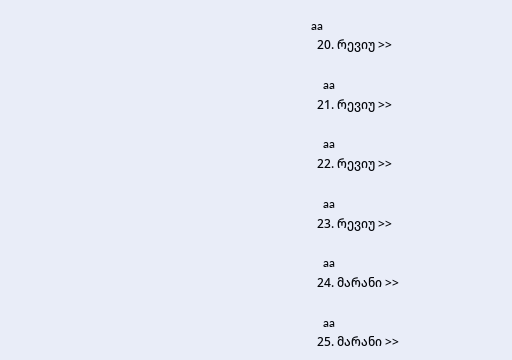aa
  20. რევიუ >>

    aa
  21. რევიუ >>

    aa
  22. რევიუ >>

    aa
  23. რევიუ >>

    aa
  24. მარანი >>

    aa
  25. მარანი >>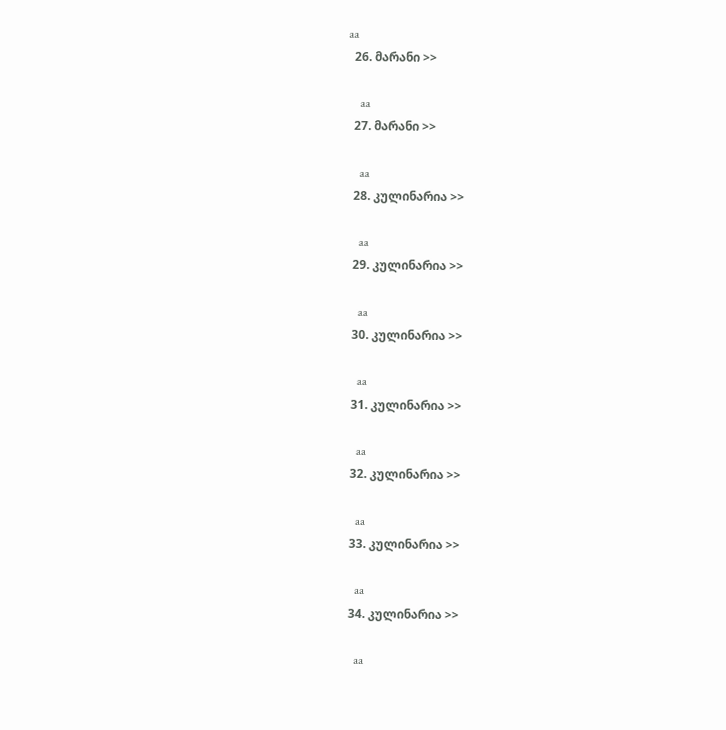aa
  26. მარანი >>

    aa
  27. მარანი >>

    aa
  28. კულინარია >>

    aa
  29. კულინარია >>

    aa
  30. კულინარია >>

    aa
  31. კულინარია >>

    aa
  32. კულინარია >>

    aa
  33. კულინარია >>

    aa
  34. კულინარია >>

    aa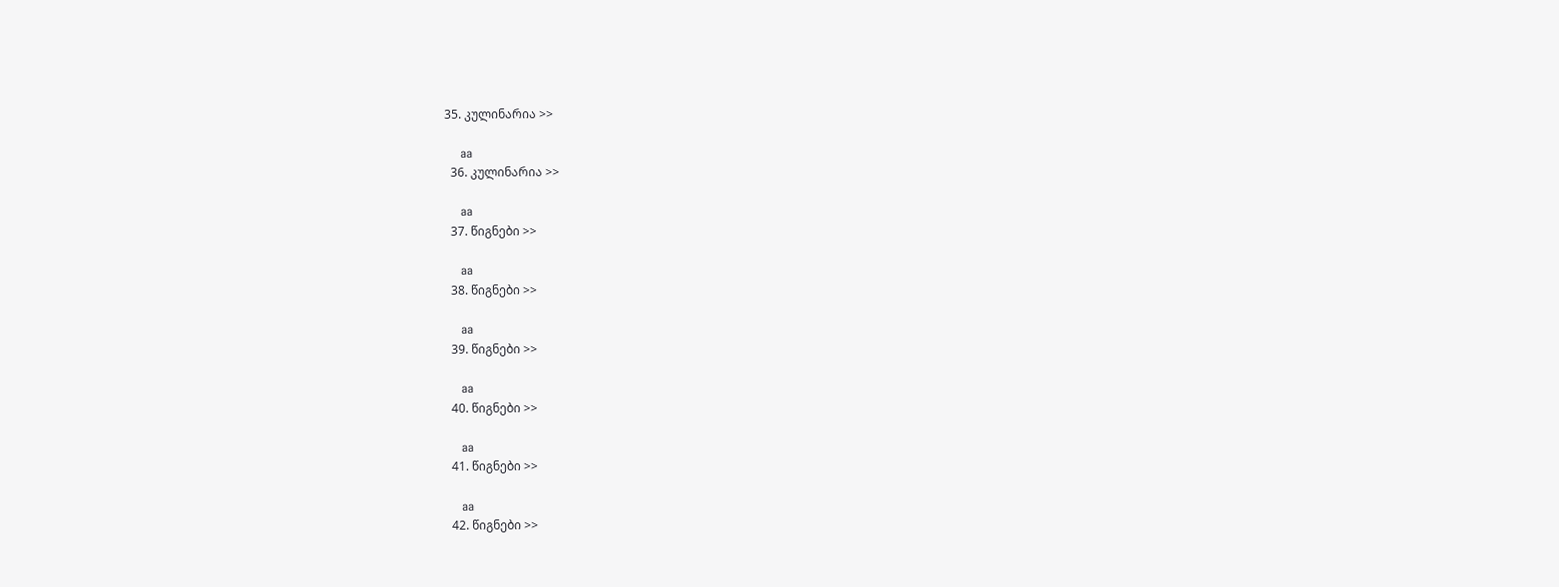35. კულინარია >>

    aa
  36. კულინარია >>

    aa
  37. წიგნები >>

    aa
  38. წიგნები >>

    aa
  39. წიგნები >>

    aa
  40. წიგნები >>

    aa
  41. წიგნები >>

    aa
  42. წიგნები >>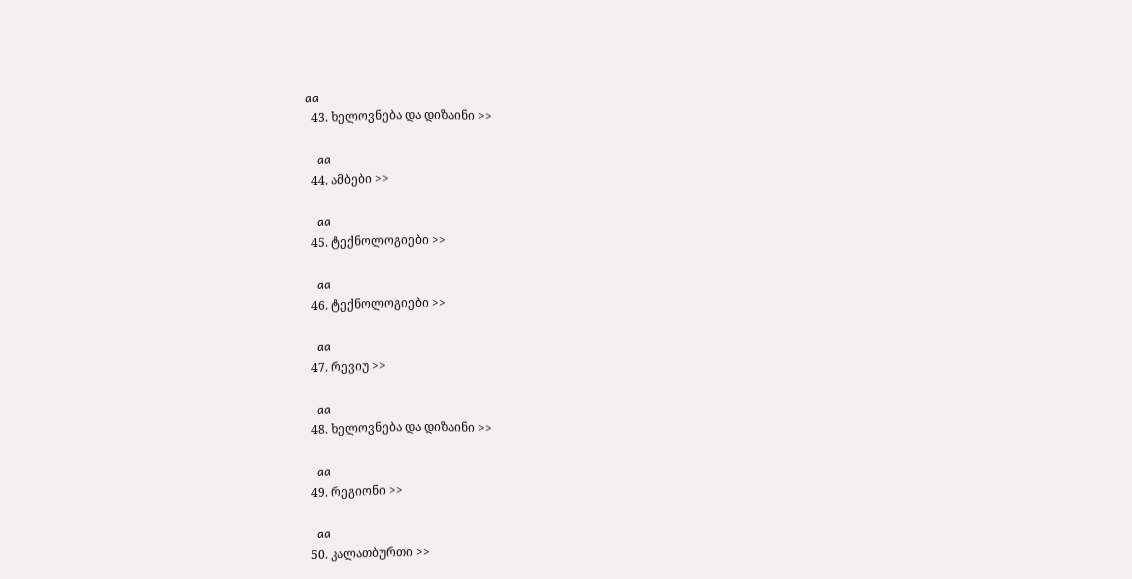aa
  43. ხელოვნება და დიზაინი >>

    aa
  44. ამბები >>

    aa
  45. ტექნოლოგიები >>

    aa
  46. ტექნოლოგიები >>

    aa
  47. რევიუ >>

    aa
  48. ხელოვნება და დიზაინი >>

    aa
  49. რეგიონი >>

    aa
  50. კალათბურთი >>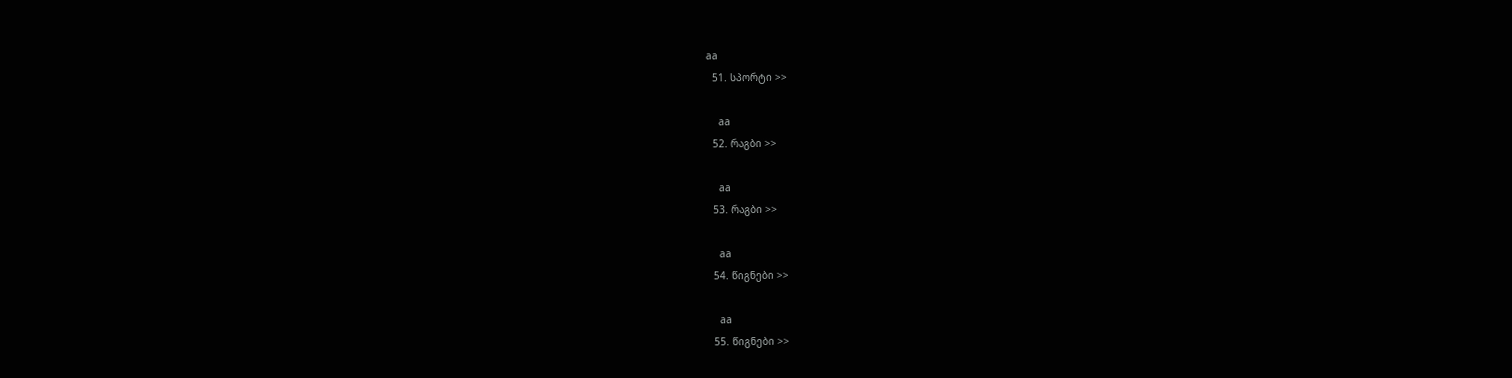aa
  51. სპორტი >>

    aa
  52. რაგბი >>

    aa
  53. რაგბი >>

    aa
  54. წიგნები >>

    aa
  55. წიგნები >>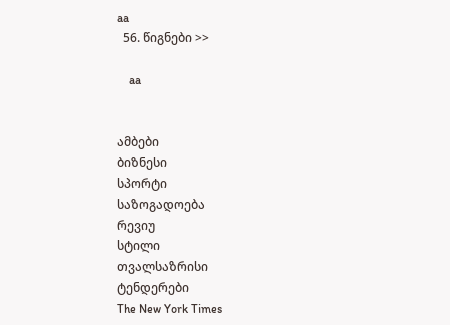aa
  56. წიგნები >>

    aa


ამბები
ბიზნესი
სპორტი
საზოგადოება
რევიუ
სტილი
თვალსაზრისი
ტენდერები
The New York Times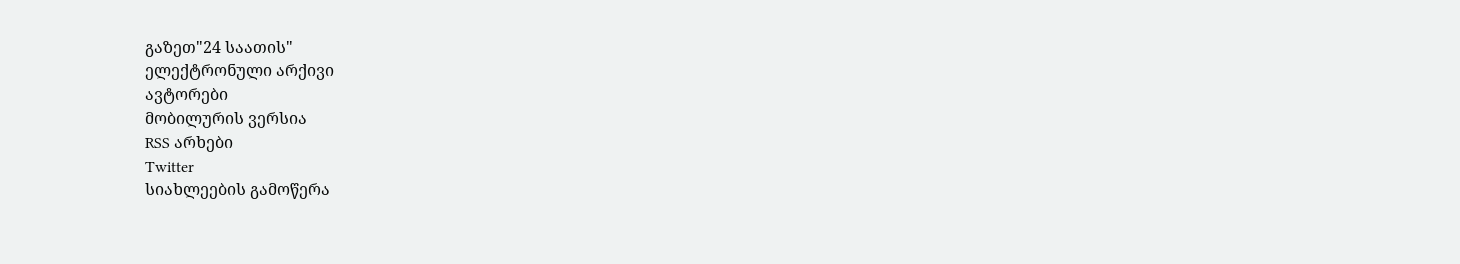გაზეთ"24 საათის"
ელექტრონული არქივი
ავტორები
მობილურის ვერსია
RSS არხები
Twitter
სიახლეების გამოწერა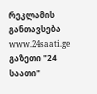რეკლამის განთავსება
www.24saati.ge
გაზეთი "24 საათი"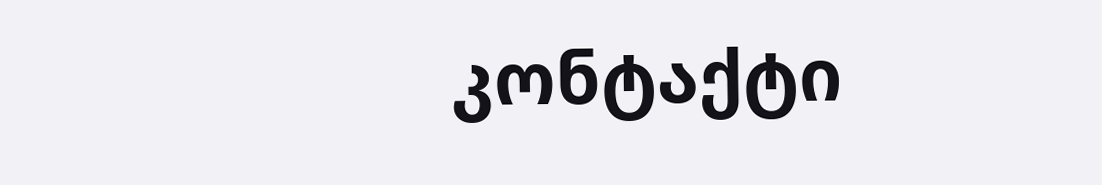კონტაქტი